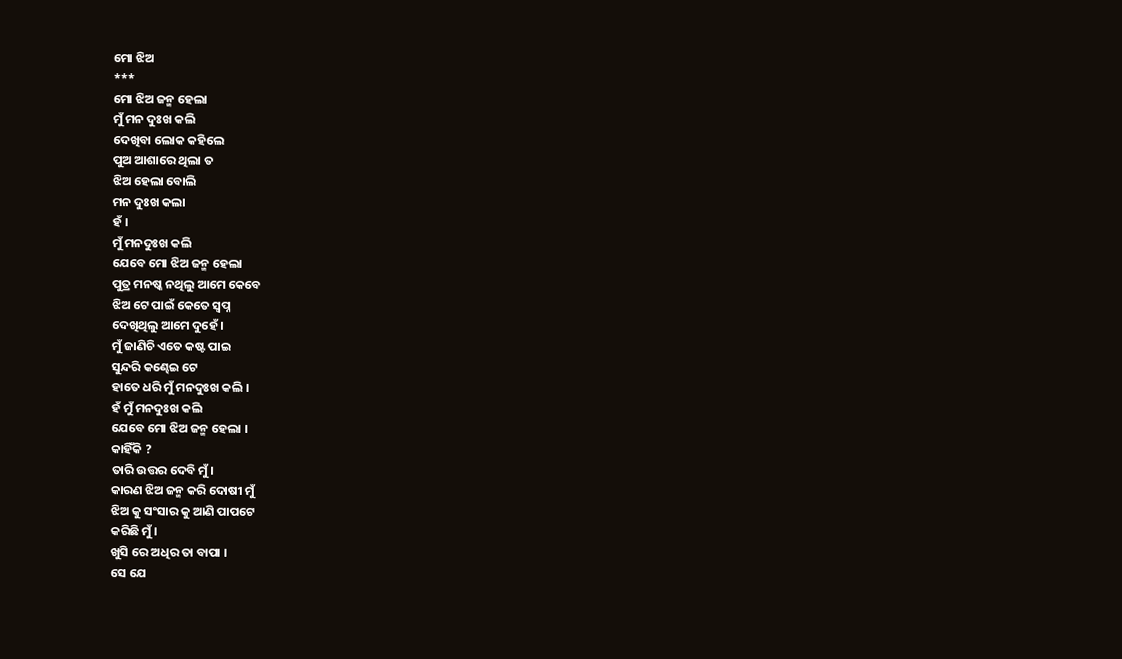ମୋ ଝିଅ
***
ମୋ ଝିଅ ଜନ୍ମ ହେଲା
ମୁଁ ମନ ଦୁଃଖ କଲି
ଦେଖିବା ଲୋକ କହିଲେ
ପୁଅ ଆଶାରେ ଥିଲା ତ
ଝିଅ ହେଲା ବୋଲି
ମନ ଦୁଃଖ କଲା
ହଁ ।
ମୁଁ ମନଦୁଃଖ କଲି
ଯେବେ ମୋ ଝିଅ ଜନ୍ମ ହେଲା
ପୁତ୍ର ମନଷ୍କ ନଥିଲୁ ଆମେ କେବେ
ଝିଅ ଟେ ପାଇଁ କେତେ ସ୍ୱପ୍ନ
ଦେଖିଥିଲୁ ଆମେ ଦୁହେଁ ।
ମୁଁ ଜାଣିଚି ଏତେ କଷ୍ଟ ପାଇ
ସୁନ୍ଦରି କଣ୍ଢେଇ ଟେ
ହାତେ ଧରି ମୁଁ ମନଦୁଃଖ କଲି ।
ହଁ ମୁଁ ମନଦୁଃଖ କଲି
ଯେବେ ମୋ ଝିଅ ଜନ୍ମ ହେଲା ।
କାହିଁକି ?
ତାରି ଉତ୍ତର ଦେବି ମୁଁ।
କାରଣ ଝିଅ ଜନ୍ମ କରି ଦୋଷୀ ମୁଁ
ଝିଅ କୁ ସଂସାର କୁ ଆଣି ପାପଟେ
କରିଛି ମୁଁ ।
ଖୁସି ରେ ଅଧିର ତା ବାପା ।
ସେ ଯେ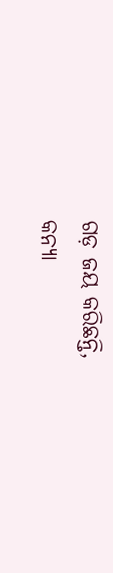ଗଡ଼ ଜୟ କରିଛନ୍ତି,
କନ୍ୟା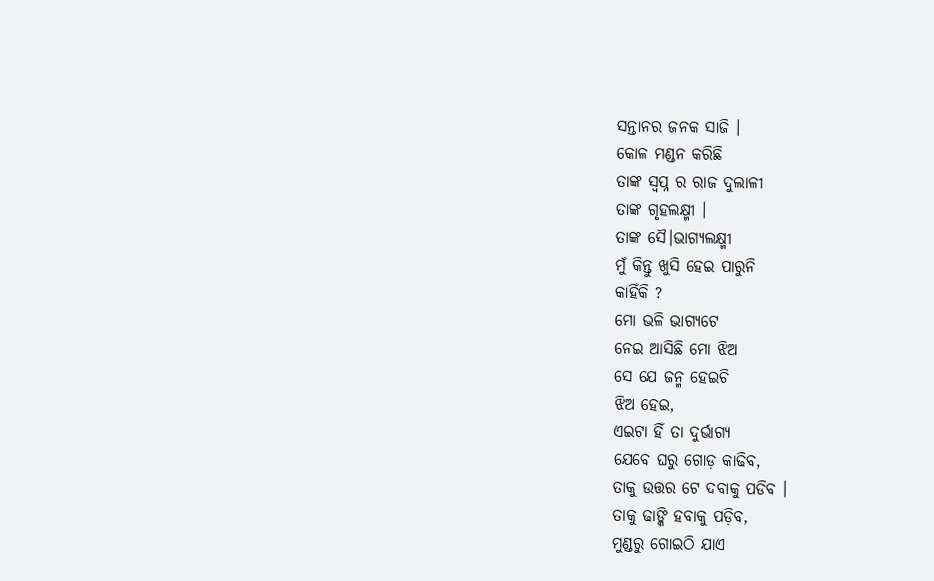ସନ୍ତାନର ଜନକ ସାଜି ।
କୋଳ ମଣ୍ଡନ କରିଛି
ତାଙ୍କ ସ୍ୱପ୍ନ ର ରାଜ ଦୁଲାଳୀ
ତାଙ୍କ ଗୃହଲକ୍ଷ୍ମୀ ।
ତାଙ୍କ ସୈ।ଭାଗ୍ୟଲକ୍ଷ୍ମୀ
ମୁଁ କିନ୍ତୁ ଖୁସି ହେଇ ପାରୁନି
କାହିଁକି ?
ମୋ ଭଳି ଭାଗ୍ୟଟେ
ନେଇ ଆସିଛି ମୋ ଝିଅ
ସେ ଯେ ଜନ୍ମ ହେଇଚି
ଝିଅ ହେଇ,
ଏଇଟା ହିଁ ତା ଦୁର୍ଭାଗ୍ୟ
ଯେବେ ଘରୁ ଗୋଡ଼ କାଢିବ,
ତାକୁ ଉତ୍ତର ଟେ ଦବାକୁ ପଡିବ ।
ତାକୁ ଢାଙ୍କି ହବାକୁ ପଡ଼ିବ,
ମୁଣ୍ଡରୁ ଗୋଇଠି ଯାଏ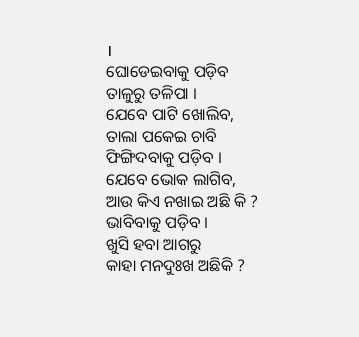।
ଘୋଡେଇବାକୁ ପଡ଼ିବ
ତାଳୁରୁ ତଳିପା ।
ଯେବେ ପାଟି ଖୋଲିବ,
ତାଲା ପକେଇ ଚାବି
ଫିଙ୍ଗିଦବାକୁ ପଡ଼ିବ ।
ଯେବେ ଭୋକ ଲାଗିବ,
ଆଉ କିଏ ନଖାଇ ଅଛି କି ?
ଭାବିବାକୁ ପଡ଼ିବ ।
ଖୁସି ହବା ଆଗରୁ
କାହା ମନଦୁଃଖ ଅଛିକି ?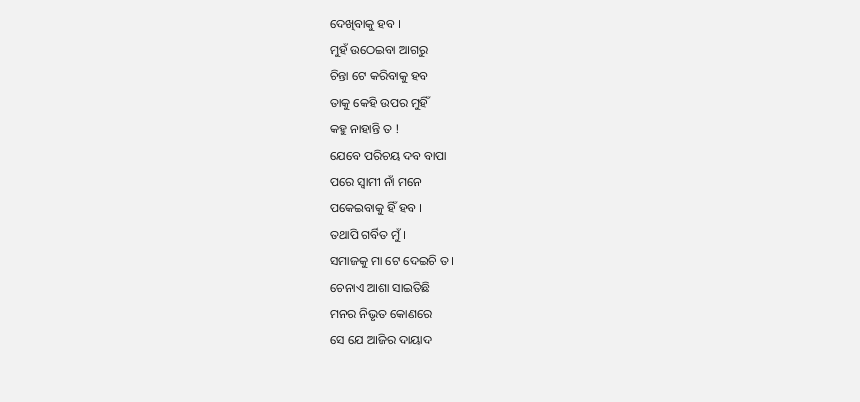ଦେଖିବାକୁ ହବ ।
ମୁହଁ ଉଠେଇବା ଆଗରୁ
ଚିନ୍ତା ଟେ କରିବାକୁ ହବ
ତାକୁ କେହି ଉପର ମୁହିଁ
କହୁ ନାହାନ୍ତି ତ !
ଯେବେ ପରିଚୟ ଦବ ବାପା
ପରେ ସ୍ୱାମୀ ନାଁ ମନେ
ପକେଇବାକୁ ହିଁ ହବ ।
ତଥାପି ଗର୍ବିତ ମୁଁ ।
ସମାଜକୁ ମା ଟେ ଦେଇଚି ତ ।
ଚେନାଏ ଆଶା ସାଇତିଛି
ମନର ନିଭୃତ କୋଣରେ
ସେ ଯେ ଆଜିର ଦାୟାଦ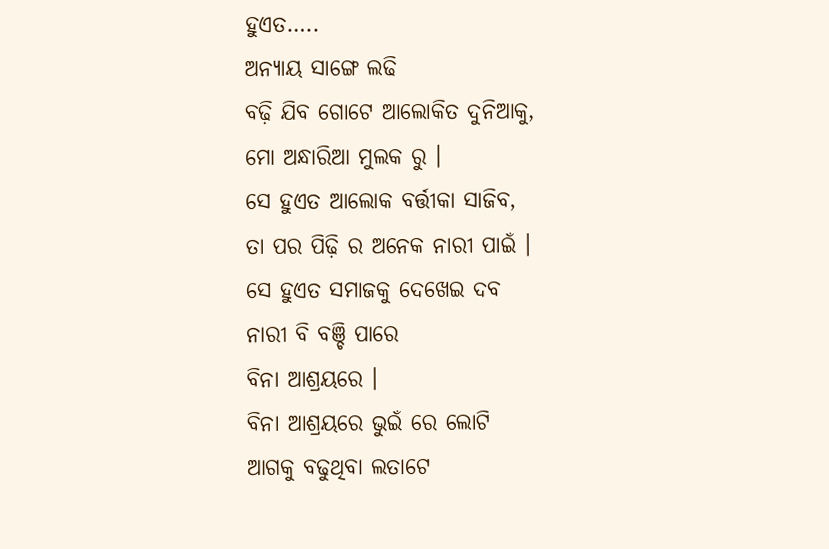ହୁଏତ…..
ଅନ୍ୟାୟ ସାଙ୍ଗେ ଲଢି
ବଢ଼ି ଯିବ ଗୋଟେ ଆଲୋକିତ ଦୁନିଆକୁ,
ମୋ ଅନ୍ଧାରିଆ ମୁଲକ ରୁ ।
ସେ ହୁଏତ ଆଲୋକ ବର୍ତ୍ତୀକା ସାଜିବ,
ତା ପର ପିଢ଼ି ର ଅନେକ ନାରୀ ପାଇଁ ।
ସେ ହୁଏତ ସମାଜକୁ ଦେଖେଇ ଦବ
ନାରୀ ବି ବଞ୍ଚି ପାରେ
ବିନା ଆଶ୍ରୟରେ ।
ବିନା ଆଶ୍ରୟରେ ଭୁଇଁ ରେ ଲୋଟି
ଆଗକୁ ବଢୁଥିବା ଲତାଟେ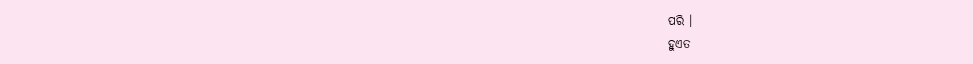ପରି ।
ହୁଏତ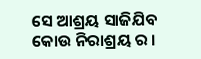ସେ ଆଶ୍ରୟ ସାଜିଯିବ
କୋଉ ନିରାଶ୍ରୟ ର ।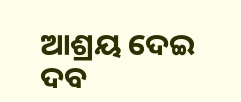ଆଶ୍ରୟ ଦେଇ ଦବ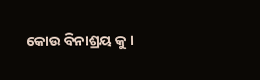କୋଉ ବିନାଶ୍ରୟ କୁ ।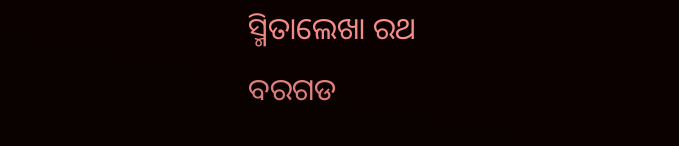ସ୍ମିତାଲେଖା ରଥ
ବରଗଡ